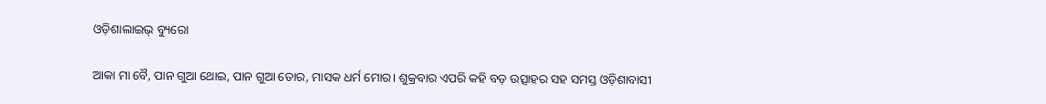ଓଡ଼ିଶାଲାଇଭ୍ ବ୍ୟୁରୋ

ଆକା ମା ବୈ, ପାନ ଗୁଆ ଥୋଇ, ପାନ ଗୁଆ ତୋର, ମାସକ ଧର୍ମ ମୋର। ଶୁକ୍ରବାର ଏପରି କହି ବଡ଼ ଉତ୍ସାହର ସହ ସମସ୍ତ ଓଡ଼ିଶାବାସୀ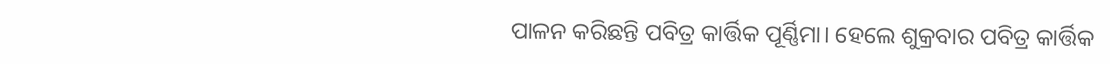ପାଳନ କରିଛନ୍ତି ପବିତ୍ର କାର୍ତ୍ତିକ ପୂର୍ଣ୍ଣିମା। ହେଲେ ଶୁକ୍ରବାର ପବିତ୍ର କାର୍ତ୍ତିକ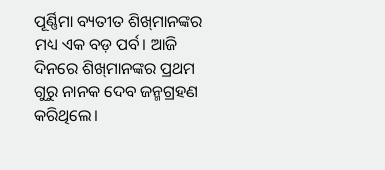ପୂର୍ଣ୍ଣିମା ବ୍ୟତୀତ ଶିଖ୍‌ମାନଙ୍କର ମଧ୍ୟ ଏକ ବଡ଼ ପର୍ବ। ଆଜି ଦିନରେ ଶିଖ୍‌ମାନଙ୍କର ପ୍ରଥମ ଗୁରୁ ନାନକ ଦେବ ଜନ୍ମଗ୍ରହଣ କରିଥିଲେ।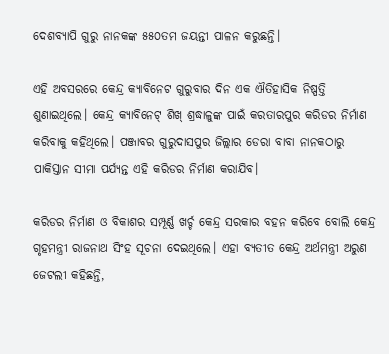ଦେଶବ୍ୟାପି ଗୁରୁ ନାନକଙ୍କ ୫୫୦ତମ ଜୟନ୍ତୀ ପାଳନ କରୁଛନ୍ତି।

ଏହି ଅବସରରେ କେନ୍ଦ୍ର କ୍ୟାବିନେଟ ଗୁରୁବାର ଦିନ ଏକ ଐତିହାସିକ ନିଷ୍ପତ୍ତି ଶୁଣାଇଥିଲେ। କେନ୍ଦ୍ର କ୍ୟାବିନେଟ୍ ଶିଖ୍ ଶ୍ରଦ୍ଧାଳୁଙ୍କ ପାଇଁ କରତାରପୁର କରିଡର ନିର୍ମାଣ କରିବାକୁ କହିଥିଲେ। ପଞ୍ଜାବର ଗୁରୁଦାସପୁର ଜିଲ୍ଲାର ଡେରା ବାବା ନାନକଠାରୁ ପାକିସ୍ତାନ ସୀମା ପର୍ଯ୍ୟନ୍ତ ଏହି କରିଡର ନିର୍ମାଣ କରାଯିବ।

କରିଡର ନିର୍ମାଣ ଓ ବିକାଶର ସମ୍ପୂର୍ଣ୍ଣ ଖର୍ଚ୍ଚ କେନ୍ଦ୍ର ସରକାର ବହନ କରିବେ ବୋଲି କେନ୍ଦ୍ର ଗୃହମନ୍ତ୍ରୀ ରାଜନାଥ ସିଂହ ସୂଚନା ଦେଇଥିଲେ। ଏହା ବ୍ୟତୀତ କେନ୍ଦ୍ର ଅର୍ଥମନ୍ତ୍ରୀ ଅରୁଣ ଜେଟଲୀ କହିଛନ୍ତି,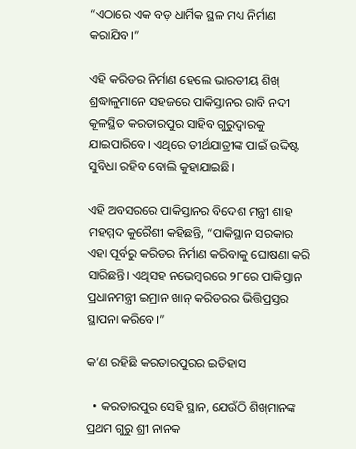“ଏଠାରେ ଏକ ବଡ଼ ଧାର୍ମିକ ସ୍ଥଳ ମଧ୍ୟ ନିର୍ମାଣ କରାଯିବ।”

ଏହି କରିଡର ନିର୍ମାଣ ହେଲେ ଭାରତୀୟ ଶିଖ୍ ଶ୍ରଦ୍ଧାଳୁମାନେ ସହଜରେ ପାକିସ୍ତାନର ରାବି ନଦୀ କୂଳସ୍ଥିତ କରତାରପୁର ସାହିବ ଗୁରୁଦ୍ଵାରକୁ ଯାଇପାରିବେ। ଏଥିରେ ତୀର୍ଥଯାତ୍ରୀଙ୍କ ପାଇଁ ଉଦ୍ଦିଷ୍ଟ ସୁବିଧା ରହିବ ବୋଲି କୁହାଯାଇଛି।

ଏହି ଅବସରରେ ପାକିସ୍ତାନର ବିଦେଶ ମନ୍ତ୍ରୀ ଶାହ ମହମ୍ମଦ କୁରୈଶୀ କହିଛନ୍ତି, “ପାକିସ୍ଥାନ ସରକାର ଏହା ପୂର୍ବରୁ କରିଡର ନିର୍ମାଣ କରିବାକୁ ଘୋଷଣା କରି ସାରିଛନ୍ତି। ଏଥିସହ ନଭେମ୍ବରରେ ୨୮ରେ ପାକିସ୍ତାନ ପ୍ରଧାନମନ୍ତ୍ରୀ ଇମ୍ରାନ ଖାନ୍ କରିଡରର ଭିତ୍ତିପ୍ରସ୍ତର ସ୍ଥାପନା କରିବେ।”

କ’ଣ ରହିଛି କରତାରପୁରର ଇତିହାସ

  • କରତାରପୁର ସେହି ସ୍ଥାନ, ଯେଉଁଠି ଶିଖ୍‌ମାନଙ୍କ ପ୍ରଥମ ଗୁରୁ ଶ୍ରୀ ନାନକ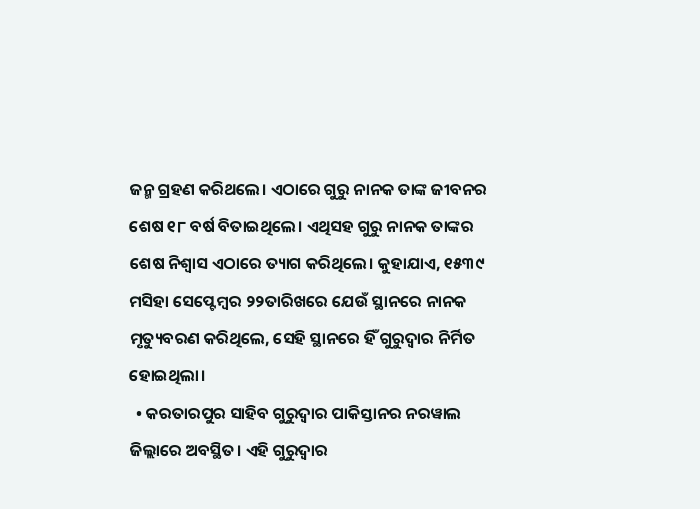ଜନ୍ମ ଗ୍ରହଣ କରିଥଲେ। ଏଠାରେ ଗୁରୁ ନାନକ ତାଙ୍କ ଜୀବନର ଶେଷ ୧୮ ବର୍ଷ ବିତାଇଥିଲେ। ଏଥିସହ ଗୁରୁ ନାନକ ତାଙ୍କର ଶେଷ ନିଶ୍ଵାସ ଏଠାରେ ତ୍ୟାଗ କରିଥିଲେ। କୁହାଯାଏ, ୧୫୩୯ ମସିହା ସେପ୍ଟେମ୍ବର ୨୨ତାରିଖରେ ଯେଉଁ ସ୍ଥାନରେ ନାନକ ମୃତ୍ୟୁବରଣ କରିଥିଲେ, ସେହି ସ୍ଥାନରେ ହିଁ ଗୁରୁଦ୍ଵାର ନିର୍ମିତ ହୋଇଥିଲା।
  • କରତାରପୁର ସାହିବ ଗୁରୁଦ୍ଵାର ପାକିସ୍ତାନର ନରୱାଲ ଜିଲ୍ଲାରେ ଅବସ୍ଥିତ। ଏହି ଗୁରୁଦ୍ଵାର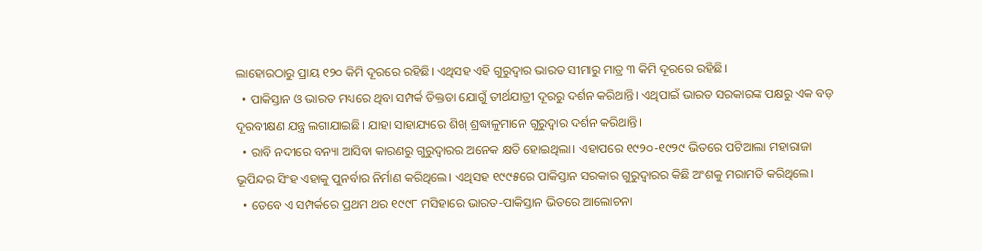ଲାହୋରଠାରୁ ପ୍ରାୟ ୧୨୦ କିମି ଦୂରରେ ରହିଛି। ଏଥିସହ ଏହି ଗୁରୁଦ୍ଵାର ଭାରତ ସୀମାରୁ ମାତ୍ର ୩ କିମି ଦୂରରେ ରହିଛି।
  • ପାକିସ୍ତାନ ଓ ଭାରତ ମଧ୍ୟରେ ଥିବା ସମ୍ପର୍କ ତିକ୍ତତା ଯୋଗୁଁ ତୀର୍ଥଯାତ୍ରୀ ଦୂରରୁ ଦର୍ଶନ କରିଥାନ୍ତି। ଏଥିପାଇଁ ଭାରତ ସରକାରଙ୍କ ପକ୍ଷରୁ ଏକ ବଡ଼ ଦୂରବୀକ୍ଷଣ ଯନ୍ତ୍ର ଲଗାଯାଇଛି। ଯାହା ସାହାଯ୍ୟରେ ଶିଖ୍ ଶ୍ରଦ୍ଧାଳୁମାନେ ଗୁରୁଦ୍ଵାର ଦର୍ଶନ କରିଥାନ୍ତି।
  • ରାବି ନଦୀରେ ବନ୍ୟା ଆସିବା କାରଣରୁ ଗୁରୁଦ୍ଵାରର ଅନେକ କ୍ଷତି ହୋଇଥିଲା। ଏହାପରେ ୧୯୨୦-୧୯୨୯ ଭିତରେ ପଟିଆଲା ମହାରାଜା ଭୂପିନ୍ଦର ସିଂହ ଏହାକୁ ପୁନର୍ବାର ନିର୍ମାଣ କରିଥିଲେ। ଏଥିସହ ୧୯୯୫ରେ ପାକିସ୍ତାନ ସରକାର ଗୁରୁଦ୍ୱାରର କିଛି ଅଂଶକୁ ମରାମତି କରିଥିଲେ।
  • ତେବେ ଏ ସମ୍ପର୍କରେ ପ୍ରଥମ ଥର ୧୯୯୮ ମସିହାରେ ଭାରତ-ପାକିସ୍ତାନ ଭିତରେ ଆଲୋଚନା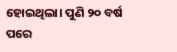ହୋଇଥିଲା। ପୁଣି ୨୦ ବର୍ଷ ପରେ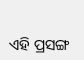ଏହି ପ୍ରସଙ୍ଗ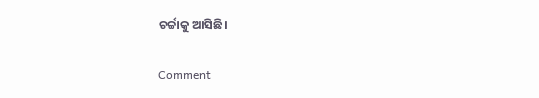ଚର୍ଚ୍ଚାକୁ ଆସିଛି।

Comment